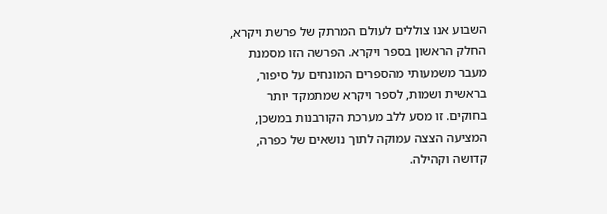השבוע אנו צוללים לעולם המרתק של פרשת ויקרא, החלק הראשון בספר ויקרא. הפרשה הזו מסמנת מעבר משמעותי מהספרים המונחים על סיפור, בראשית ושמות, לספר ויקרא שמתמקד יותר בחוקים. זו מסע ללב מערכת הקורבנות במשכן, המציעה הצצה עמוקה לתוך נושאים של כפרה, קדושה וקהילה.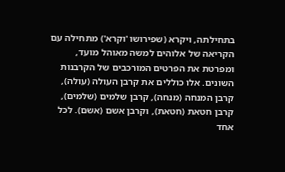בתחילתה, ויקרא (שפירושו 'וקרא') מתחילה עם הקריאה של אלוהים למשה מאוהל מועד, ומפרטת את הפרטים המורכבים של הקרבנות השונים. אלו כוללים את קרבן העולה (עולה), קרבן המנחה (מנחה), קרבן שלמים (שלמים), קרבן חטאת (חטאת), וקרבן אשם (אשם). לכל אחד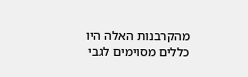מהקרבנות האלה היו כללים מסוימים לגבי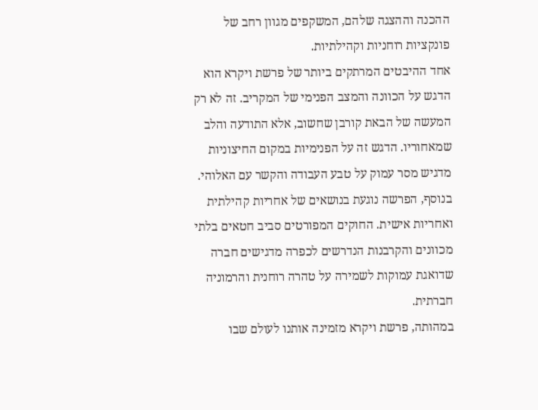ההכנה וההצגה שלהם, המשקפים מגוון רחב של פונקציות רוחניות וקהילתיות.
אחד ההיבטים המרתקים ביותר של פרשת ויקרא הוא הדגש על הכוונה והמצב הפנימי של המקריב. זה לא רק המעשה של הבאת קורבן שחשוב, אלא התודעה והלב שמאחוריו. הדגש זה על הפנימיות במקום החיצוניות מדגיש מסר עמוק על טבע העבודה והקשר עם האלוהי.
בנוסף, הפרשה נוגעת בנושאים של אחריות קהילתית ואחריות אישית. החוקים המפורטים סביב חטאים בלתי מכוונים והקרבנות הנדרשים לכפרה מדגישים חברה שדואגת עמוקות לשמירה על טהרה רוחנית והרמוניה חברתית.
במהותה, פרשת ויקרא מזמינה אותנו לעולם שבו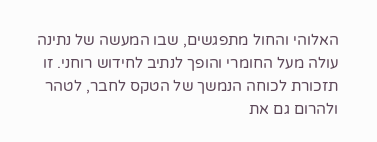האלוהי והחול מתפגשים, שבו המעשה של נתינה עולה מעל החומרי והופך לנתיב לחידוש רוחני. זו תזכורת לכוחה הנמשך של הטקס לחבר, לטהר ולהרום גם את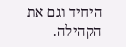היחיד וגם את הקהילה.